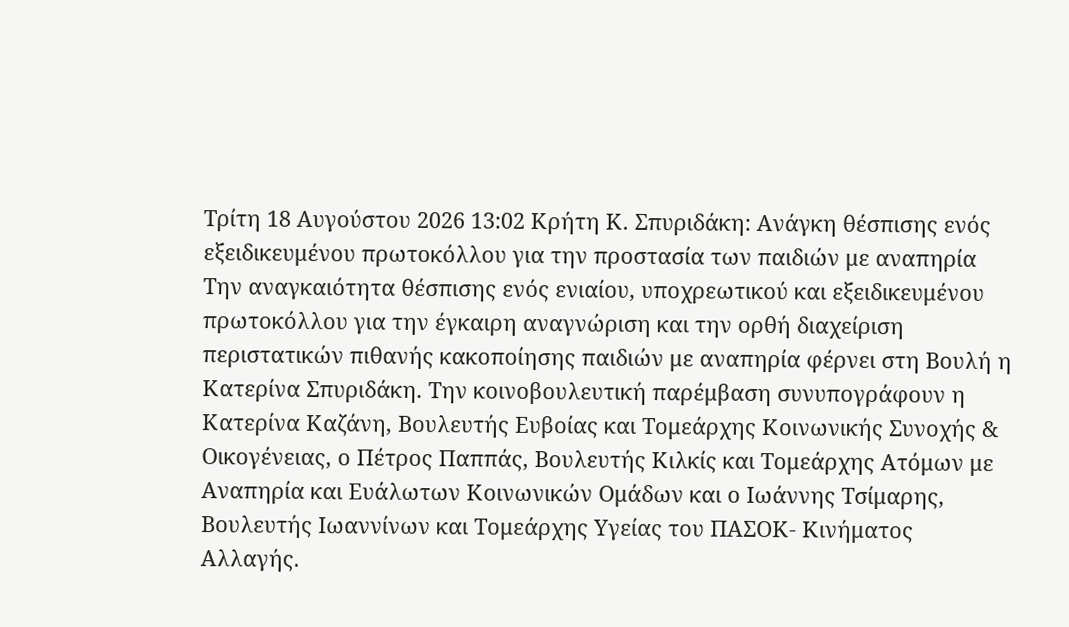Τρίτη 18 Αυγούστου 2026 13:02 Κρήτη Κ. Σπυριδάκη: Ανάγκη θέσπισης ενός εξειδικευμένου πρωτοκόλλου για την προστασία των παιδιών με αναπηρία Την αναγκαιότητα θέσπισης ενός ενιαίου, υποχρεωτικού και εξειδικευμένου πρωτοκόλλου για την έγκαιρη αναγνώριση και την ορθή διαχείριση περιστατικών πιθανής κακοποίησης παιδιών με αναπηρία φέρνει στη Βουλή η Κατερίνα Σπυριδάκη. Την κοινοβουλευτική παρέμβαση συνυπογράφουν η Κατερίνα Καζάνη, Βουλευτής Ευβοίας και Τομεάρχης Κοινωνικής Συνοχής & Οικογένειας, ο Πέτρος Παππάς, Βουλευτής Κιλκίς και Τομεάρχης Ατόμων με Αναπηρία και Ευάλωτων Κοινωνικών Ομάδων και ο Ιωάννης Τσίμαρης, Βουλευτής Ιωαννίνων και Τομεάρχης Υγείας του ΠΑΣΟΚ- Κινήματος Αλλαγής.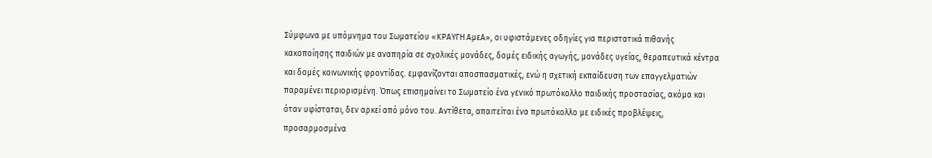Σύμφωνα με υπόμνημα του Σωματείου «ΚΡΑΥΓΗ ΑμεΑ», οι υφιστάμενες οδηγίες για περιστατικά πιθανής κακοποίησης παιδιών με αναπηρία σε σχολικές μονάδες, δομές ειδικής αγωγής, μονάδες υγείας, θεραπευτικά κέντρα και δομές κοινωνικής φροντίδας. εμφανίζονται αποσπασματικές, ενώ η σχετική εκπαίδευση των επαγγελματιών παραμένει περιορισμένη. Όπως επισημαίνει το Σωματείο ένα γενικό πρωτόκολλο παιδικής προστασίας, ακόμα και όταν υφίσταται, δεν αρκεί από μόνο του. Αντίθετα, απαιτείται ένα πρωτόκολλο με ειδικές προβλέψεις, προσαρμοσμένα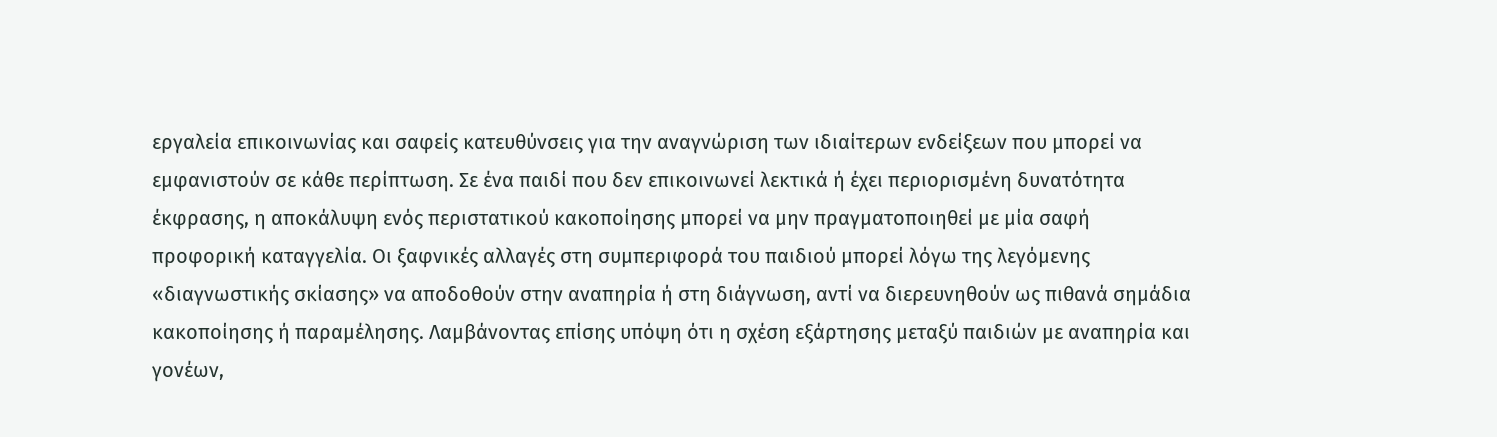εργαλεία επικοινωνίας και σαφείς κατευθύνσεις για την αναγνώριση των ιδιαίτερων ενδείξεων που μπορεί να εμφανιστούν σε κάθε περίπτωση. Σε ένα παιδί που δεν επικοινωνεί λεκτικά ή έχει περιορισμένη δυνατότητα έκφρασης, η αποκάλυψη ενός περιστατικού κακοποίησης μπορεί να μην πραγματοποιηθεί με μία σαφή προφορική καταγγελία. Οι ξαφνικές αλλαγές στη συμπεριφορά του παιδιού μπορεί λόγω της λεγόμενης «διαγνωστικής σκίασης» να αποδοθούν στην αναπηρία ή στη διάγνωση, αντί να διερευνηθούν ως πιθανά σημάδια κακοποίησης ή παραμέλησης. Λαμβάνοντας επίσης υπόψη ότι η σχέση εξάρτησης μεταξύ παιδιών με αναπηρία και γονέων,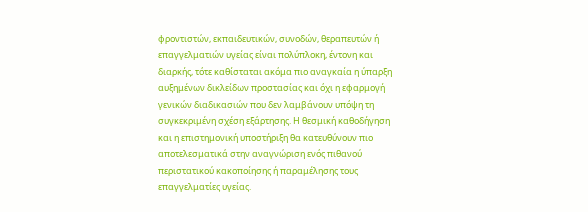φροντιστών, εκπαιδευτικών, συνοδών, θεραπευτών ή επαγγελματιών υγείας είναι πολύπλοκη, έντονη και διαρκής, τότε καθίσταται ακόμα πιο αναγκαία η ύπαρξη αυξημένων δικλείδων προστασίας και όχι η εφαρμογή γενικών διαδικασιών που δεν λαμβάνουν υπόψη τη συγκεκριμένη σχέση εξάρτησης. Η θεσμική καθοδήγηση και η επιστημονική υποστήριξη θα κατευθύνουν πιο αποτελεσματικά στην αναγνώριση ενός πιθανού περιστατικού κακοποίησης ή παραμέλησης τους επαγγελματίες υγείας.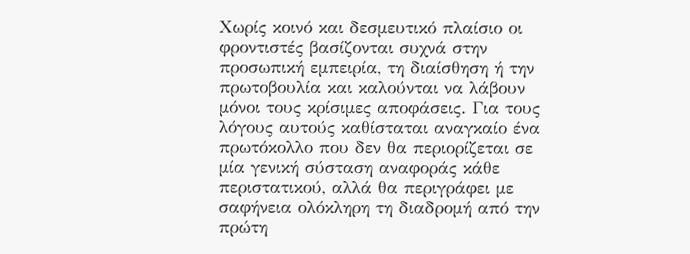Χωρίς κοινό και δεσμευτικό πλαίσιο οι φροντιστές βασίζονται συχνά στην προσωπική εμπειρία, τη διαίσθηση ή την πρωτοβουλία και καλούνται να λάβουν μόνοι τους κρίσιμες αποφάσεις. Για τους λόγους αυτούς καθίσταται αναγκαίο ένα πρωτόκολλο που δεν θα περιορίζεται σε μία γενική σύσταση αναφοράς κάθε περιστατικού, αλλά θα περιγράφει με σαφήνεια ολόκληρη τη διαδρομή από την πρώτη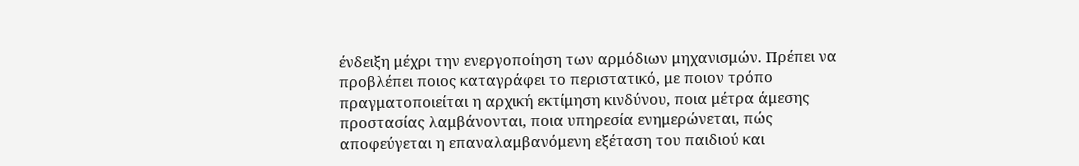ένδειξη μέχρι την ενεργοποίηση των αρμόδιων μηχανισμών. Πρέπει να προβλέπει ποιος καταγράφει το περιστατικό, με ποιον τρόπο πραγματοποιείται η αρχική εκτίμηση κινδύνου, ποια μέτρα άμεσης προστασίας λαμβάνονται, ποια υπηρεσία ενημερώνεται, πώς αποφεύγεται η επαναλαμβανόμενη εξέταση του παιδιού και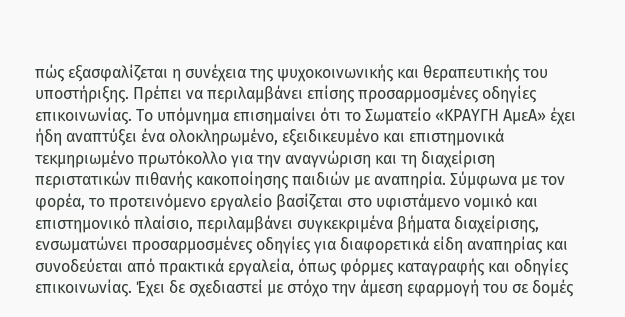πώς εξασφαλίζεται η συνέχεια της ψυχοκοινωνικής και θεραπευτικής του υποστήριξης. Πρέπει να περιλαμβάνει επίσης προσαρμοσμένες οδηγίες επικοινωνίας. Το υπόμνημα επισημαίνει ότι το Σωματείο «ΚΡΑΥΓΗ ΑμεΑ» έχει ήδη αναπτύξει ένα ολοκληρωμένο, εξειδικευμένο και επιστημονικά τεκμηριωμένο πρωτόκολλο για την αναγνώριση και τη διαχείριση περιστατικών πιθανής κακοποίησης παιδιών με αναπηρία. Σύμφωνα με τον φορέα, το προτεινόμενο εργαλείο βασίζεται στο υφιστάμενο νομικό και επιστημονικό πλαίσιο, περιλαμβάνει συγκεκριμένα βήματα διαχείρισης, ενσωματώνει προσαρμοσμένες οδηγίες για διαφορετικά είδη αναπηρίας και συνοδεύεται από πρακτικά εργαλεία, όπως φόρμες καταγραφής και οδηγίες επικοινωνίας. Έχει δε σχεδιαστεί με στόχο την άμεση εφαρμογή του σε δομές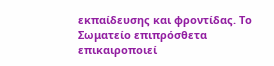εκπαίδευσης και φροντίδας. Το Σωματείο επιπρόσθετα επικαιροποιεί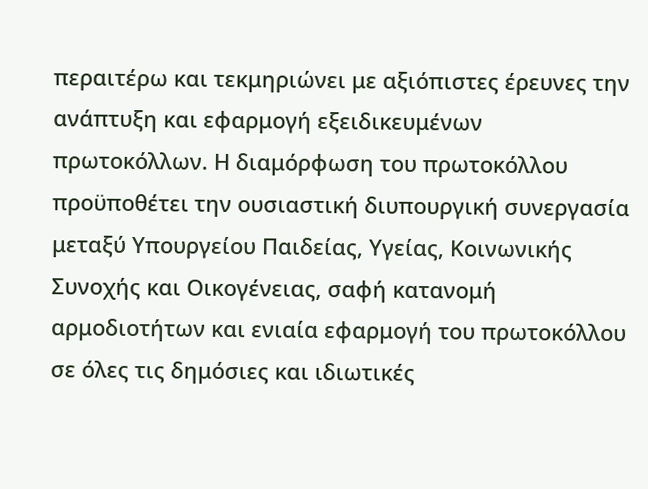περαιτέρω και τεκμηριώνει με αξιόπιστες έρευνες την ανάπτυξη και εφαρμογή εξειδικευμένων πρωτοκόλλων. Η διαμόρφωση του πρωτοκόλλου προϋποθέτει την ουσιαστική διυπουργική συνεργασία μεταξύ Υπουργείου Παιδείας, Υγείας, Κοινωνικής Συνοχής και Οικογένειας, σαφή κατανομή αρμοδιοτήτων και ενιαία εφαρμογή του πρωτοκόλλου σε όλες τις δημόσιες και ιδιωτικές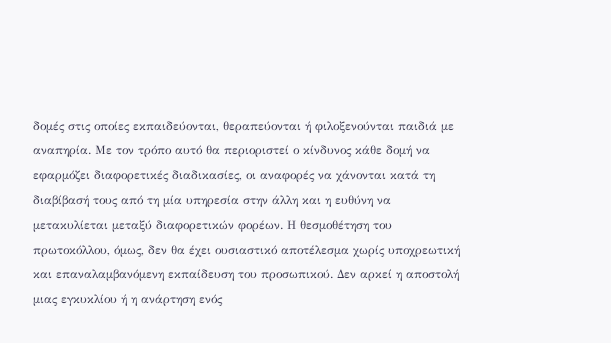δομές στις οποίες εκπαιδεύονται, θεραπεύονται ή φιλοξενούνται παιδιά με αναπηρία. Με τον τρόπο αυτό θα περιοριστεί ο κίνδυνος κάθε δομή να εφαρμόζει διαφορετικές διαδικασίες, οι αναφορές να χάνονται κατά τη διαβίβασή τους από τη μία υπηρεσία στην άλλη και η ευθύνη να μετακυλίεται μεταξύ διαφορετικών φορέων. Η θεσμοθέτηση του πρωτοκόλλου, όμως, δεν θα έχει ουσιαστικό αποτέλεσμα χωρίς υποχρεωτική και επαναλαμβανόμενη εκπαίδευση του προσωπικού. Δεν αρκεί η αποστολή μιας εγκυκλίου ή η ανάρτηση ενός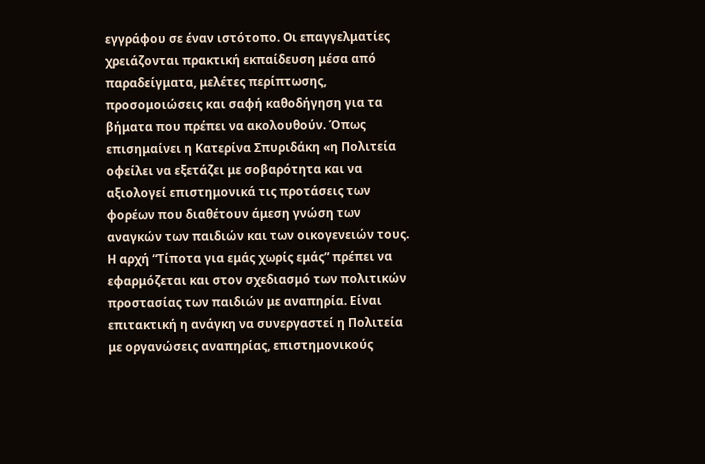εγγράφου σε έναν ιστότοπο. Οι επαγγελματίες χρειάζονται πρακτική εκπαίδευση μέσα από παραδείγματα, μελέτες περίπτωσης, προσομοιώσεις και σαφή καθοδήγηση για τα βήματα που πρέπει να ακολουθούν. Όπως επισημαίνει η Κατερίνα Σπυριδάκη «η Πολιτεία οφείλει να εξετάζει με σοβαρότητα και να αξιολογεί επιστημονικά τις προτάσεις των φορέων που διαθέτουν άμεση γνώση των αναγκών των παιδιών και των οικογενειών τους. Η αρχή “Τίποτα για εμάς χωρίς εμάς” πρέπει να εφαρμόζεται και στον σχεδιασμό των πολιτικών προστασίας των παιδιών με αναπηρία. Είναι επιτακτική η ανάγκη να συνεργαστεί η Πολιτεία με οργανώσεις αναπηρίας, επιστημονικούς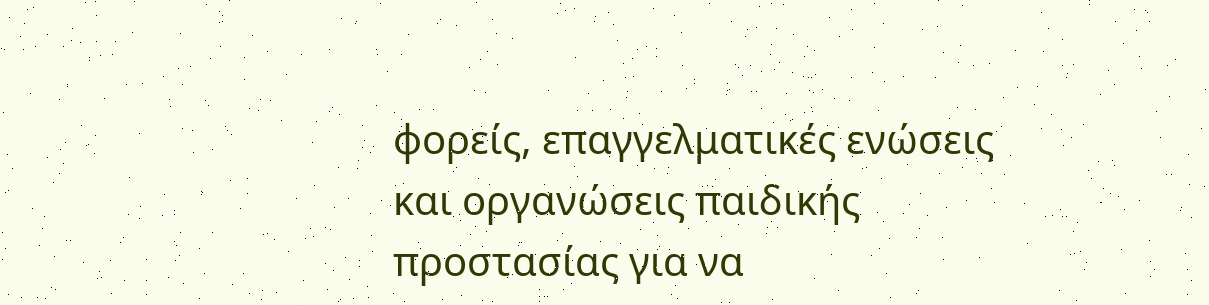φορείς, επαγγελματικές ενώσεις και οργανώσεις παιδικής προστασίας για να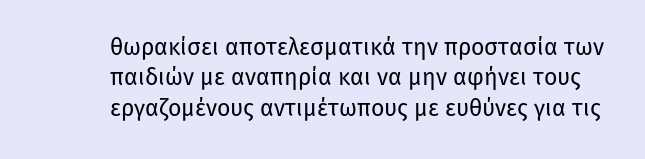θωρακίσει αποτελεσματικά την προστασία των παιδιών με αναπηρία και να μην αφήνει τους εργαζομένους αντιμέτωπους με ευθύνες για τις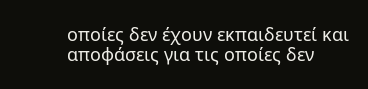οποίες δεν έχουν εκπαιδευτεί και αποφάσεις για τις οποίες δεν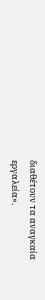διαθέτουν τα αναγκαία εργαλεία».